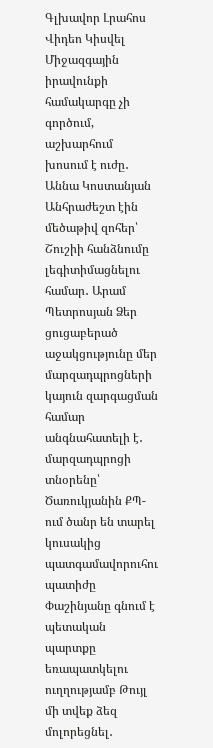Գլխավոր Լրահոս Վիդեո Կիսվել
Միջազգային իրավունքի համակարգը չի գործում, աշխարհում խոսում է ուժը․ Աննա Կոստանյան Անհրաժեշտ էին մեծաթիվ զոհեր՝ Շուշիի հանձնումը լեգիտիմացնելու համար․ Արամ Պետրոսյան Ձեր ցուցաբերած աջակցությունը մեր մարզադպրոցների կայուն զարգացման համար անգնահատելի է․ մարզադպրոցի տնօրենը՝ Ծառուկյանին ՔՊ-ում ծանր են տարել կուսակից պատգամավորուհու պատիժը Փաշինյանը գնում է պետական պարտքը եռապատկելու ուղղությամբ Թույլ մի տվեք ձեզ մոլորեցնել․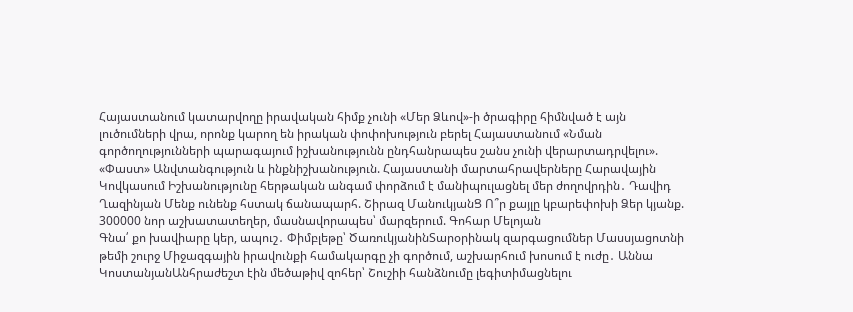Հայաստանում կատարվողը իրավական հիմք չունի «Մեր Ձևով»-ի ծրագիրը հիմնված է այն լուծումների վրա, որոնք կարող են իրական փոփոխություն բերել Հայաստանում «Նման գործողությունների պարագայում իշխանությունն ընդհանրապես շանս չունի վերարտադրվելու». «Փաստ» Անվտանգություն և ինքնիշխանություն. Հայաստանի մարտահրավերները Հարավային Կովկասում Իշխանությունը հերթական անգամ փորձում է մանիպուլացնել մեր ժողովրդին․ Դավիդ Ղազինյան Մենք ունենք հստակ ճանապարհ. Շիրազ ՄանուկյանՑ Ո՞ր քայլը կբարեփոխի Ձեր կյանք. 300000 նոր աշխատատեղեր, մասնավորապես՝ մարզերում. Գոհար Մելոյան
Գնա՛ քո խավիարը կեր, ապուշ․ Փիմբլեթը՝ ԾառուկյանինՏարօրինակ զարգացումներ Մասսյացոտնի թեմի շուրջ Միջազգային իրավունքի համակարգը չի գործում, աշխարհում խոսում է ուժը․ Աննա ԿոստանյանԱնհրաժեշտ էին մեծաթիվ զոհեր՝ Շուշիի հանձնումը լեգիտիմացնելու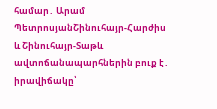համար․ Արամ ՊետրոսյանՇինուհայր-Հարժիս և Շինուհայր-Տաթև ավտոճանապարհներին բուք է․ իրավիճակը՝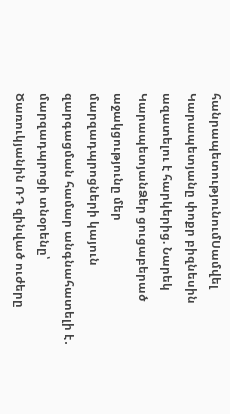հանրապետությունումՍամվել Կարապետյանը փոքր բիզնեսին ազատելու է հարկերից. Նարեկ ԿարապետյանՁեր ցուցաբերած աջակցությունը մեր մարզադպրոցների կայուն զարգացման համար անգնահատելի է․ մարզադպրոցի տնօրենը՝ Ծառուկյանին ՌԴ զինված ուժերը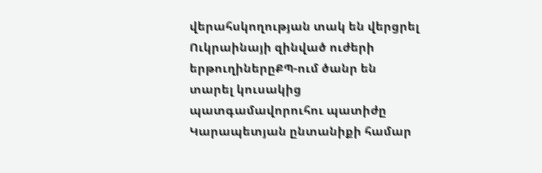վերահսկողության տակ են վերցրել Ուկրաինայի զինված ուժերի երթուղիներըՔՊ-ում ծանր են տարել կուսակից պատգամավորուհու պատիժը Կարապետյան ընտանիքի համար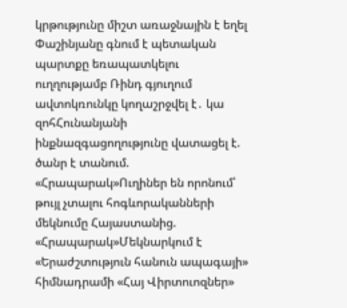կրթությունը միշտ առաջնային է եղել Փաշինյանը գնում է պետական պարտքը եռապատկելու ուղղությամբ Ռինդ գյուղում ավտոկռունկը կողաշրջվել է․ կա զոհՀունանյանի ինքնազգացողությունը վատացել է. ծանր է տանում. «Հրապարակ»Ուղիներ են որոնում՝ թույլ չտալու հոգևորականների մեկնումը Հայաստանից. «Հրապարակ»Մեկնարկում է «Երաժշտություն հանուն ապագայի» հիմնադրամի «Հայ Վիրտուոզներ»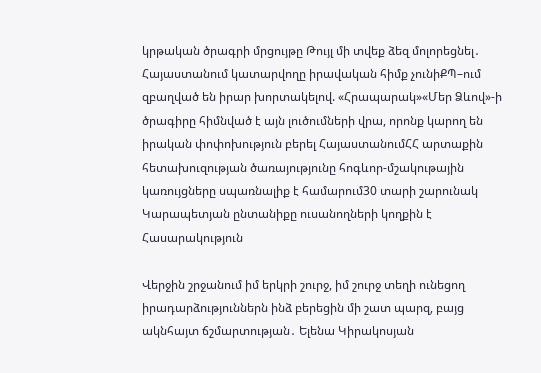կրթական ծրագրի մրցույթը Թույլ մի տվեք ձեզ մոլորեցնել․ Հայաստանում կատարվողը իրավական հիմք չունիՔՊ–ում զբաղված են իրար խորտակելով. «Հրապարակ»«Մեր Ձևով»-ի ծրագիրը հիմնված է այն լուծումների վրա, որոնք կարող են իրական փոփոխություն բերել ՀայաստանումՀՀ արտաքին հետախուզության ծառայությունը հոգևոր-մշակութային կառույցները սպառնալիք է համարում30 տարի շարունակ Կարապետյան ընտանիքը ուսանողների կողքին է
Հասարակություն

Վերջին շրջանում իմ երկրի շուրջ, իմ շուրջ տեղի ունեցող իրադարձություններն ինձ բերեցին մի շատ պարզ, բայց ակնհայտ ճշմարտության․ Ելենա Կիրակոսյան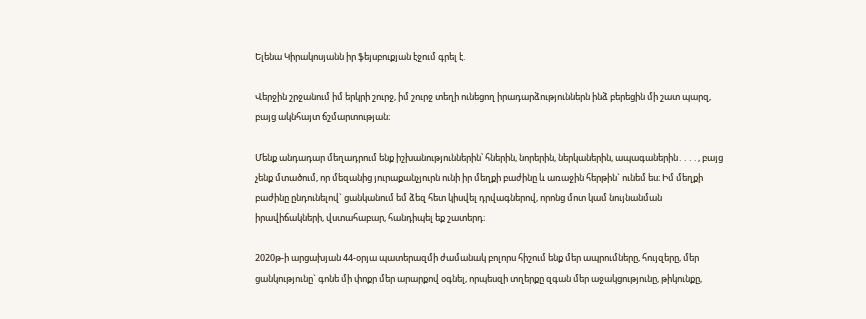Ելենա Կիրակոսյանն իր ֆեյսբուքյան էջում գրել է.

Վերջին շրջանում իմ երկրի շուրջ, իմ շուրջ տեղի ունեցող իրադարձություններն ինձ բերեցին մի շատ պարզ, բայց ակնհայտ ճշմարտության։

Մենք անդադար մեղադրում ենք իշխանություններին՝ հներին, նորերին, ներկաներին, ապագաներին․․․․, բայց չենք մտածում, որ մեզանից յուրաքանչյուրն ունի իր մեղքի բաժինը և առաջին հերթին` ունեմ ես։ Իմ մեղքի բաժինը ընդունելով` ցանկանում եմ ձեզ հետ կիսվել դրվագներով, որոնց մոտ կամ նույնանման իրավիճակների, վստահաբար, հանդիպել եք շատերդ։

2020թ-ի արցախյան 44-օրյա պատերազմի ժամանակ բոլորս հիշում ենք մեր ապրումները, հույզերը, մեր ցանկությունը` գոնե մի փոքր մեր արարքով օգնել, որպեսզի տղերքը զգան մեր աջակցությունը, թիկունքը,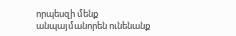որպեսզի մենք անպայմանորեն ունենանք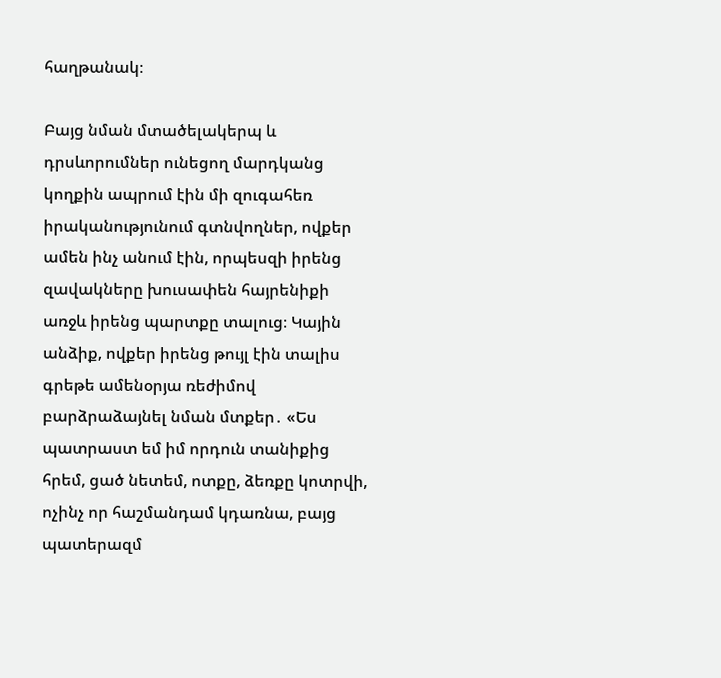հաղթանակ։

Բայց նման մտածելակերպ և դրսևորումներ ունեցող մարդկանց կողքին ապրում էին մի զուգահեռ իրականությունում գտնվողներ, ովքեր ամեն ինչ անում էին, որպեսզի իրենց զավակները խուսափեն հայրենիքի առջև իրենց պարտքը տալուց։ Կային անձիք, ովքեր իրենց թույլ էին տալիս գրեթե ամենօրյա ռեժիմով բարձրաձայնել նման մտքեր․ «Ես պատրաստ եմ իմ որդուն տանիքից հրեմ, ցած նետեմ, ոտքը, ձեռքը կոտրվի, ոչինչ որ հաշմանդամ կդառնա, բայց պատերազմ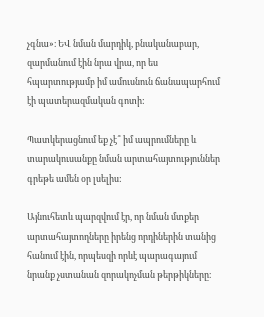չգնա»։ ԵՎ նման մարդիկ, բնականաբար, զարմանում էին նրա վրա, որ ես հպարտությամբ իմ ամուսնուն ճանապարհում էի պատերազմական գոտի:

Պատկերացնում եք չէ՞ իմ ապրումները և տարակուսանքը նման արտահայտություններ գրեթե ամեն օր լսելիս:

Այնուհետև պարզվում էր, որ նման մտքեր արտահայտողները իրենց որդիներին տանից հանում էին, որպեսզի որևէ պարագայում նրանք չստանան զորակոչման թերթիկները։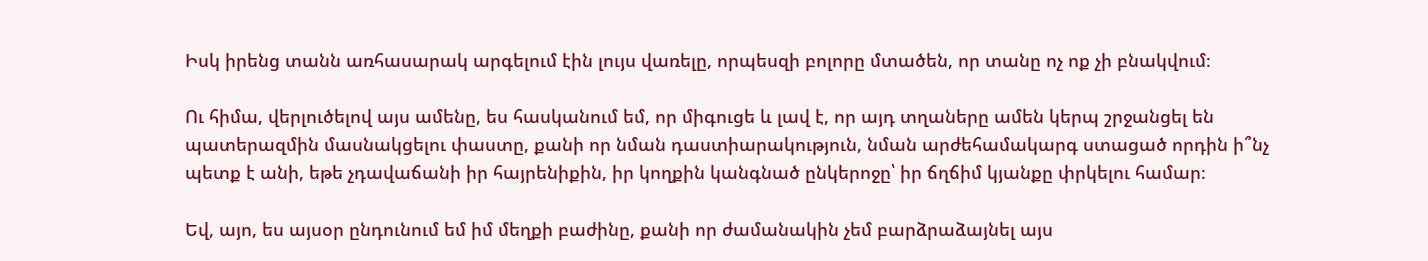Իսկ իրենց տանն առհասարակ արգելում էին լույս վառելը, որպեսզի բոլորը մտածեն, որ տանը ոչ ոք չի բնակվում։

Ու հիմա, վերլուծելով այս ամենը, ես հասկանում եմ, որ միգուցե և լավ է, որ այդ տղաները ամեն կերպ շրջանցել են պատերազմին մասնակցելու փաստը, քանի որ նման դաստիարակություն, նման արժեհամակարգ ստացած որդին ի՞նչ պետք է անի, եթե չդավաճանի իր հայրենիքին, իր կողքին կանգնած ընկերոջը՝ իր ճղճիմ կյանքը փրկելու համար։

Եվ, այո, ես այսօր ընդունում եմ իմ մեղքի բաժինը, քանի որ ժամանակին չեմ բարձրաձայնել այս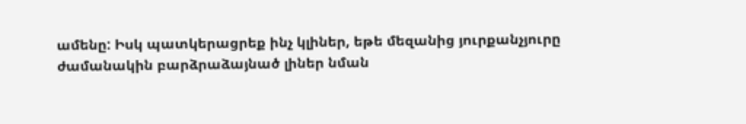ամենը: Իսկ պատկերացրեք ինչ կլիներ, եթե մեզանից յուրքանչյուրը ժամանակին բարձրաձայնած լիներ նման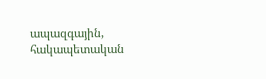ապազգային, հակապետական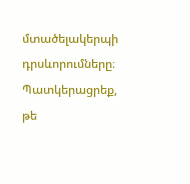մտածելակերպի դրսևորումները։ Պատկերացրեք, թե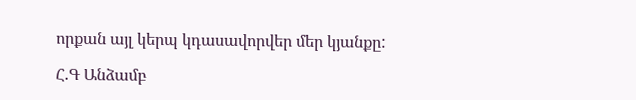որքան այլ կերպ կդասավորվեր մեր կյանքը:

Հ.Գ Անձամբ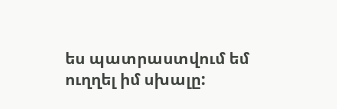ես պատրաստվում եմ ուղղել իմ սխալը: